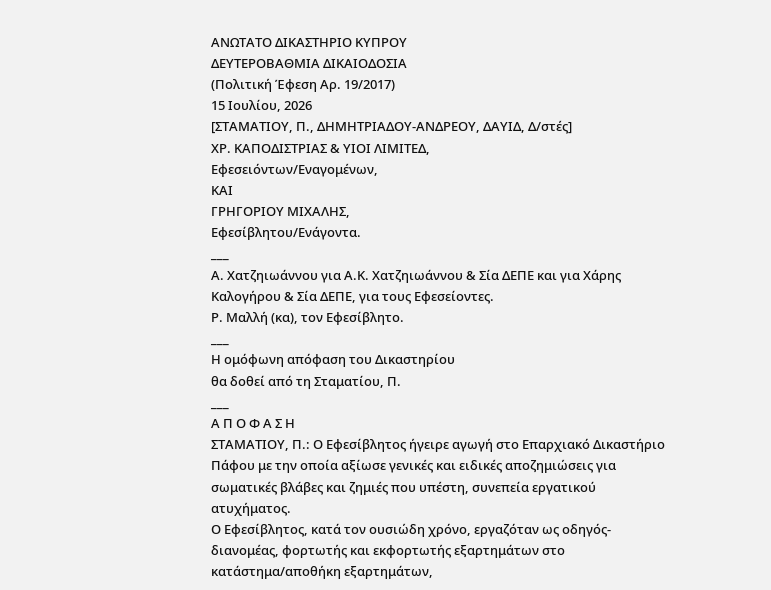ΑΝΩΤΑΤΟ ΔΙΚΑΣΤΗΡΙΟ ΚΥΠΡΟΥ
ΔΕΥΤΕΡΟΒΑΘΜΙΑ ΔΙΚΑΙΟΔΟΣΙΑ
(Πολιτική Έφεση Αρ. 19/2017)
15 Ιουλίου, 2026
[ΣΤΑΜΑΤΙΟΥ, Π., ΔΗΜΗΤΡΙΑΔΟΥ-ΑΝΔΡΕΟΥ, ΔΑΥΙΔ, Δ/στές]
ΧΡ. ΚΑΠΟΔΙΣΤΡΙΑΣ & ΥΙΟΙ ΛΙΜΙΤΕΔ,
Εφεσειόντων/Εναγομένων,
ΚΑΙ
ΓΡΗΓΟΡΙΟΥ ΜΙΧΑΛΗΣ,
Εφεσίβλητου/Ενάγοντα.
___
Α. Χατζηιωάννου για Α.Κ. Χατζηιωάννου & Σία ΔΕΠΕ και για Χάρης
Καλογήρου & Σία ΔΕΠΕ, για τους Εφεσείοντες.
Ρ. Μαλλή (κα), τον Εφεσίβλητο.
___
Η ομόφωνη απόφαση του Δικαστηρίου
θα δοθεί από τη Σταματίου, Π.
___
Α Π Ο Φ Α Σ Η
ΣΤΑΜΑΤΙΟΥ, Π.: Ο Εφεσίβλητος ήγειρε αγωγή στο Επαρχιακό Δικαστήριο Πάφου με την οποία αξίωσε γενικές και ειδικές αποζημιώσεις για σωματικές βλάβες και ζημιές που υπέστη, συνεπεία εργατικού ατυχήματος.
Ο Εφεσίβλητος, κατά τον ουσιώδη χρόνο, εργαζόταν ως οδηγός-διανομέας, φορτωτής και εκφορτωτής εξαρτημάτων στο κατάστημα/αποθήκη εξαρτημάτων,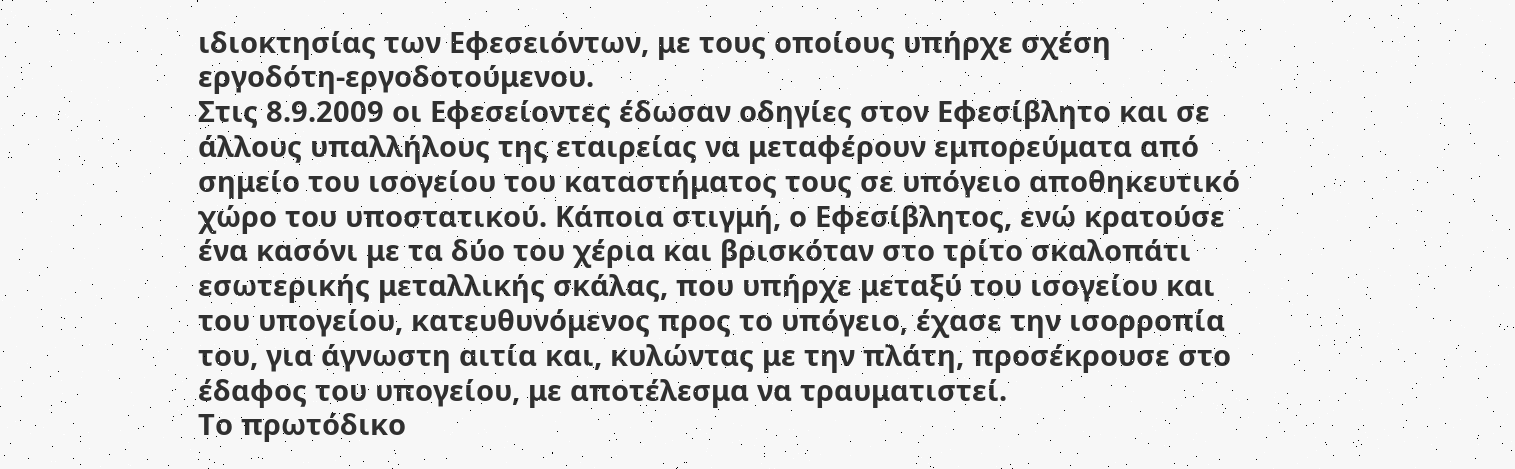ιδιοκτησίας των Εφεσειόντων, με τους οποίους υπήρχε σχέση εργοδότη-εργοδοτούμενου.
Στις 8.9.2009 οι Εφεσείοντες έδωσαν οδηγίες στον Εφεσίβλητο και σε άλλους υπαλλήλους της εταιρείας να μεταφέρουν εμπορεύματα από σημείο του ισογείου του καταστήματος τους σε υπόγειο αποθηκευτικό χώρο του υποστατικού. Κάποια στιγμή, ο Εφεσίβλητος, ενώ κρατούσε ένα κασόνι με τα δύο του χέρια και βρισκόταν στο τρίτο σκαλοπάτι εσωτερικής μεταλλικής σκάλας, που υπήρχε μεταξύ του ισογείου και του υπογείου, κατευθυνόμενος προς το υπόγειο, έχασε την ισορροπία του, για άγνωστη αιτία και, κυλώντας με την πλάτη, προσέκρουσε στο έδαφος του υπογείου, με αποτέλεσμα να τραυματιστεί.
Το πρωτόδικο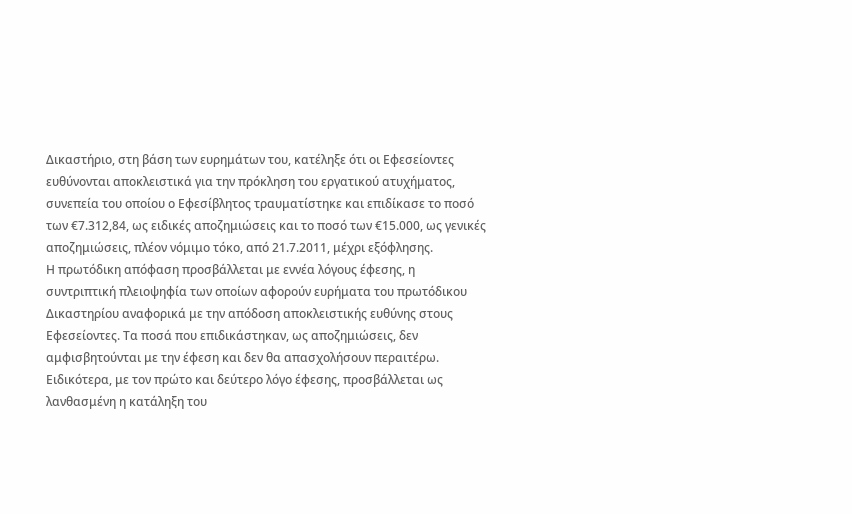Δικαστήριο, στη βάση των ευρημάτων του, κατέληξε ότι οι Εφεσείοντες ευθύνονται αποκλειστικά για την πρόκληση του εργατικού ατυχήματος, συνεπεία του οποίου ο Εφεσίβλητος τραυματίστηκε και επιδίκασε το ποσό των €7.312,84, ως ειδικές αποζημιώσεις και το ποσό των €15.000, ως γενικές αποζημιώσεις, πλέον νόμιμο τόκο, από 21.7.2011, μέχρι εξόφλησης.
Η πρωτόδικη απόφαση προσβάλλεται με εννέα λόγους έφεσης, η συντριπτική πλειοψηφία των οποίων αφορούν ευρήματα του πρωτόδικου Δικαστηρίου αναφορικά με την απόδοση αποκλειστικής ευθύνης στους Εφεσείοντες. Τα ποσά που επιδικάστηκαν, ως αποζημιώσεις, δεν αμφισβητούνται με την έφεση και δεν θα απασχολήσουν περαιτέρω.
Ειδικότερα, με τον πρώτο και δεύτερο λόγο έφεσης, προσβάλλεται ως λανθασμένη η κατάληξη του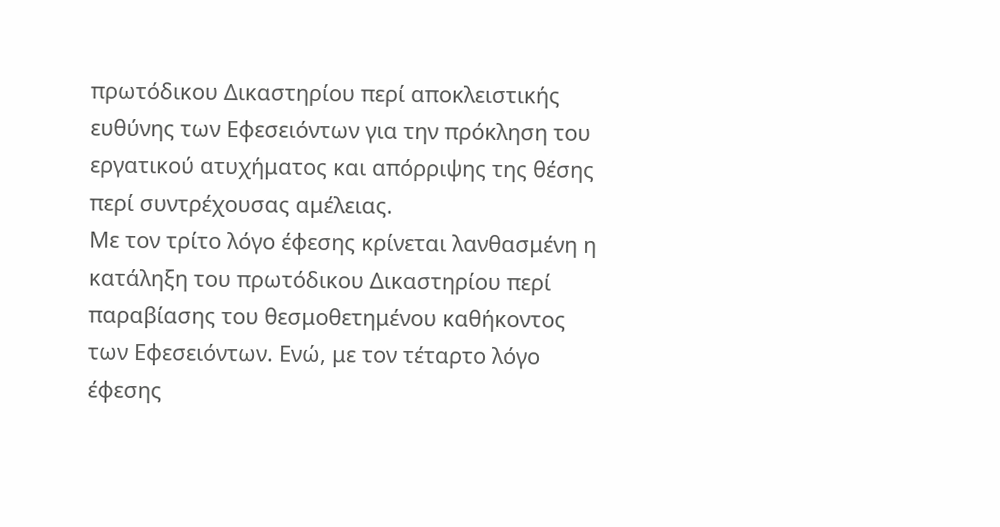πρωτόδικου Δικαστηρίου περί αποκλειστικής ευθύνης των Εφεσειόντων για την πρόκληση του εργατικού ατυχήματος και απόρριψης της θέσης περί συντρέχουσας αμέλειας.
Με τον τρίτο λόγο έφεσης κρίνεται λανθασμένη η κατάληξη του πρωτόδικου Δικαστηρίου περί παραβίασης του θεσμοθετημένου καθήκοντος των Εφεσειόντων. Ενώ, με τον τέταρτο λόγο έφεσης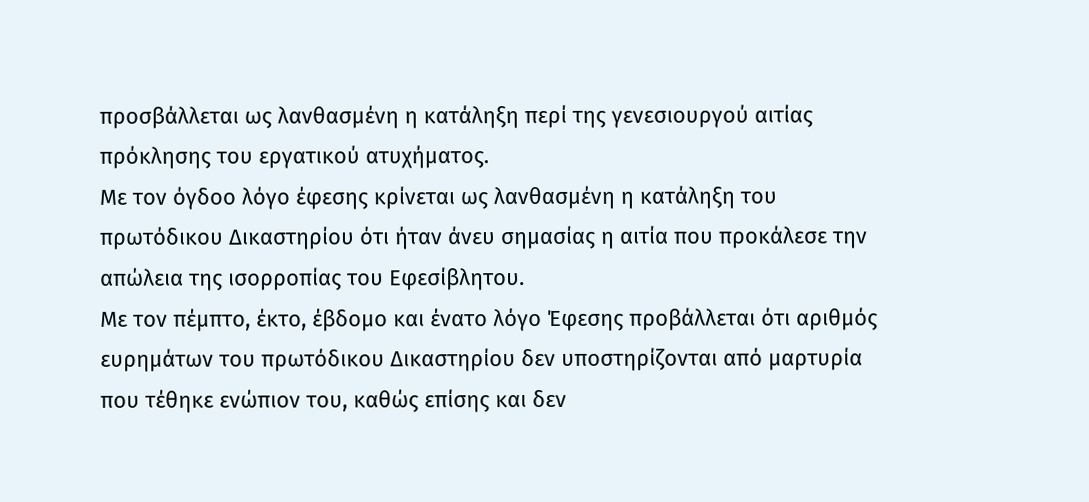προσβάλλεται ως λανθασμένη η κατάληξη περί της γενεσιουργού αιτίας πρόκλησης του εργατικού ατυχήματος.
Με τον όγδοο λόγο έφεσης κρίνεται ως λανθασμένη η κατάληξη του πρωτόδικου Δικαστηρίου ότι ήταν άνευ σημασίας η αιτία που προκάλεσε την απώλεια της ισορροπίας του Εφεσίβλητου.
Με τον πέμπτο, έκτο, έβδομο και ένατο λόγο Έφεσης προβάλλεται ότι αριθμός ευρημάτων του πρωτόδικου Δικαστηρίου δεν υποστηρίζονται από μαρτυρία που τέθηκε ενώπιον του, καθώς επίσης και δεν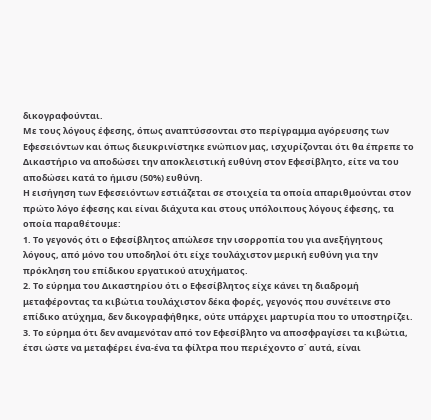δικογραφούνται.
Με τους λόγους έφεσης, όπως αναπτύσσονται στο περίγραμμα αγόρευσης των Εφεσειόντων και όπως διευκρινίστηκε ενώπιον μας, ισχυρίζονται ότι θα έπρεπε το Δικαστήριο να αποδώσει την αποκλειστική ευθύνη στον Εφεσίβλητο, είτε να του αποδώσει κατά το ήμισυ (50%) ευθύνη.
Η εισήγηση των Εφεσειόντων εστιάζεται σε στοιχεία τα οποία απαριθμούνται στον πρώτο λόγο έφεσης και είναι διάχυτα και στους υπόλοιπους λόγους έφεσης, τα οποία παραθέτουμε:
1. Το γεγονός ότι ο Εφεσίβλητος απώλεσε την ισορροπία του για ανεξήγητους λόγους, από μόνο του υποδηλοί ότι είχε τουλάχιστον μερική ευθύνη για την πρόκληση του επίδικου εργατικού ατυχήματος.
2. Το εύρημα του Δικαστηρίου ότι ο Εφεσίβλητος είχε κάνει τη διαδρομή μεταφέροντας τα κιβώτια τουλάχιστον δέκα φορές, γεγονός που συνέτεινε στο επίδικο ατύχημα, δεν δικογραφήθηκε, ούτε υπάρχει μαρτυρία που το υποστηρίζει.
3. Το εύρημα ότι δεν αναμενόταν από τον Εφεσίβλητο να αποσφραγίσει τα κιβώτια, έτσι ώστε να μεταφέρει ένα-ένα τα φίλτρα που περιέχοντο σ΄ αυτά, είναι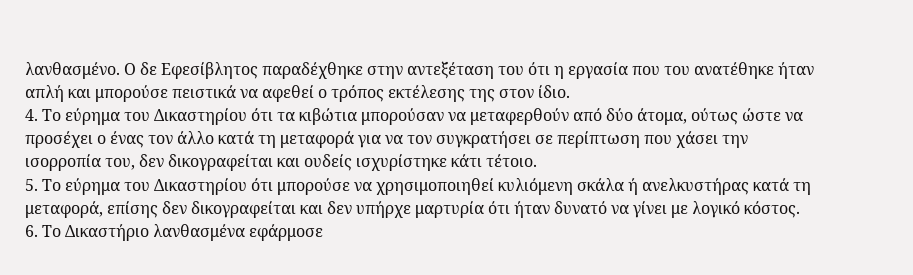λανθασμένο. Ο δε Εφεσίβλητος παραδέχθηκε στην αντεξέταση του ότι η εργασία που του ανατέθηκε ήταν απλή και μπορούσε πειστικά να αφεθεί ο τρόπος εκτέλεσης της στον ίδιο.
4. Το εύρημα του Δικαστηρίου ότι τα κιβώτια μπορούσαν να μεταφερθούν από δύο άτομα, ούτως ώστε να προσέχει ο ένας τον άλλο κατά τη μεταφορά για να τον συγκρατήσει σε περίπτωση που χάσει την ισορροπία του, δεν δικογραφείται και ουδείς ισχυρίστηκε κάτι τέτοιο.
5. Το εύρημα του Δικαστηρίου ότι μπορούσε να χρησιμοποιηθεί κυλιόμενη σκάλα ή ανελκυστήρας κατά τη μεταφορά, επίσης δεν δικογραφείται και δεν υπήρχε μαρτυρία ότι ήταν δυνατό να γίνει με λογικό κόστος.
6. Το Δικαστήριο λανθασμένα εφάρμοσε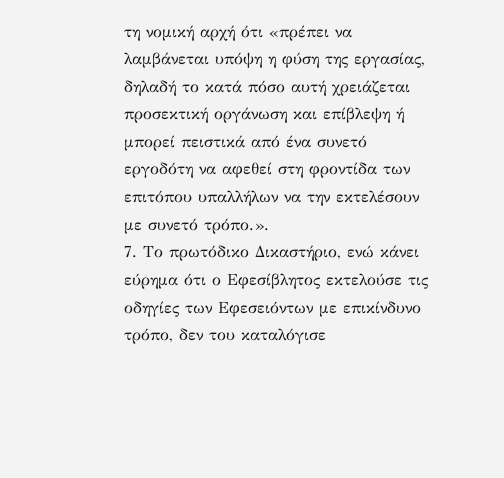τη νομική αρχή ότι «πρέπει να λαμβάνεται υπόψη η φύση της εργασίας, δηλαδή το κατά πόσο αυτή χρειάζεται προσεκτική οργάνωση και επίβλεψη ή μπορεί πειστικά από ένα συνετό εργοδότη να αφεθεί στη φροντίδα των επιτόπου υπαλλήλων να την εκτελέσουν με συνετό τρόπο.».
7. Το πρωτόδικο Δικαστήριο, ενώ κάνει εύρημα ότι ο Εφεσίβλητος εκτελούσε τις οδηγίες των Εφεσειόντων με επικίνδυνο τρόπο, δεν του καταλόγισε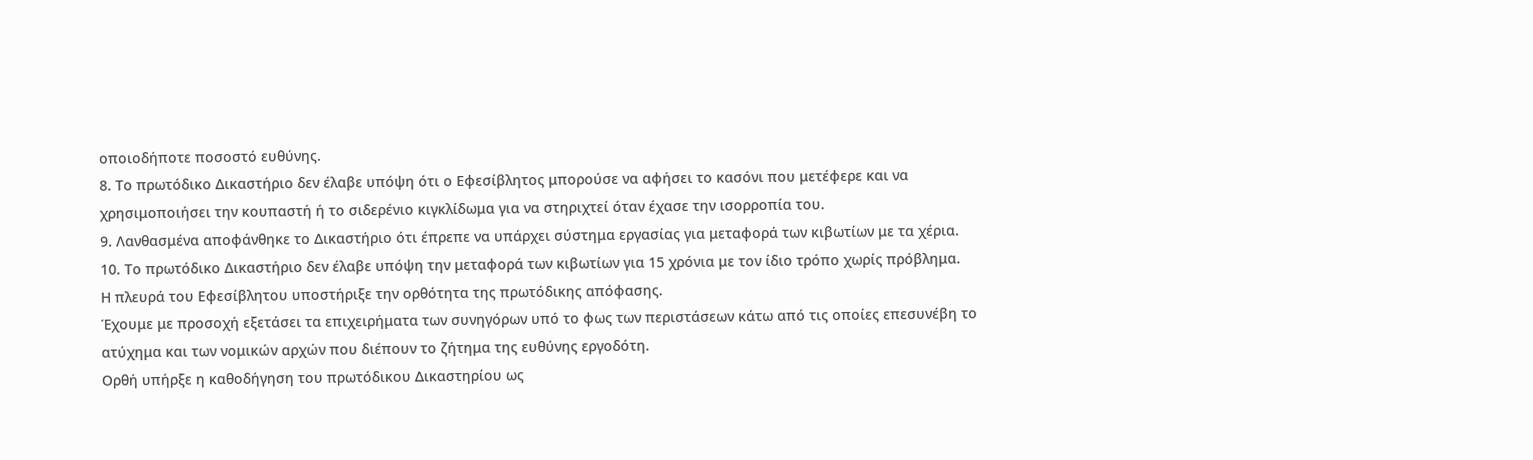οποιοδήποτε ποσοστό ευθύνης.
8. Το πρωτόδικο Δικαστήριο δεν έλαβε υπόψη ότι ο Εφεσίβλητος μπορούσε να αφήσει το κασόνι που μετέφερε και να χρησιμοποιήσει την κουπαστή ή το σιδερένιο κιγκλίδωμα για να στηριχτεί όταν έχασε την ισορροπία του.
9. Λανθασμένα αποφάνθηκε το Δικαστήριο ότι έπρεπε να υπάρχει σύστημα εργασίας για μεταφορά των κιβωτίων με τα χέρια.
10. Το πρωτόδικο Δικαστήριο δεν έλαβε υπόψη την μεταφορά των κιβωτίων για 15 χρόνια με τον ίδιο τρόπο χωρίς πρόβλημα.
Η πλευρά του Εφεσίβλητου υποστήριξε την ορθότητα της πρωτόδικης απόφασης.
Έχουμε με προσοχή εξετάσει τα επιχειρήματα των συνηγόρων υπό το φως των περιστάσεων κάτω από τις οποίες επεσυνέβη το ατύχημα και των νομικών αρχών που διέπουν το ζήτημα της ευθύνης εργοδότη.
Ορθή υπήρξε η καθοδήγηση του πρωτόδικου Δικαστηρίου ως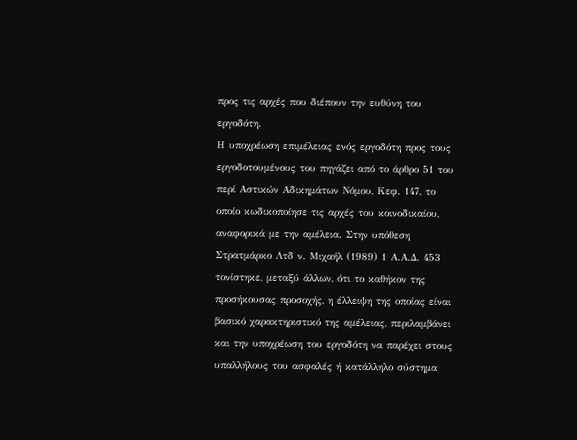προς τις αρχές που διέπουν την ευθύνη του εργοδότη.
Η υποχρέωση επιμέλειας ενός εργοδότη προς τους εργοδοτουμένους του πηγάζει από το άρθρο 51 του περί Αστικών Αδικημάτων Νόμου, Κεφ. 147, το οποίο κωδικοποίησε τις αρχές του κοινοδικαίου, αναφορικά με την αμέλεια. Στην υπόθεση Στρατμάρκο Λτδ ν. Μιχαήλ (1989) 1 Α.Α.Δ. 453 τονίστηκε, μεταξύ άλλων, ότι το καθήκον της προσήκουσας προσοχής, η έλλειψη της οποίας είναι βασικό χαρακτηριστικό της αμέλειας, περιλαμβάνει και την υποχρέωση του εργοδότη να παρέχει στους υπαλλήλους του ασφαλές ή κατάλληλο σύστημα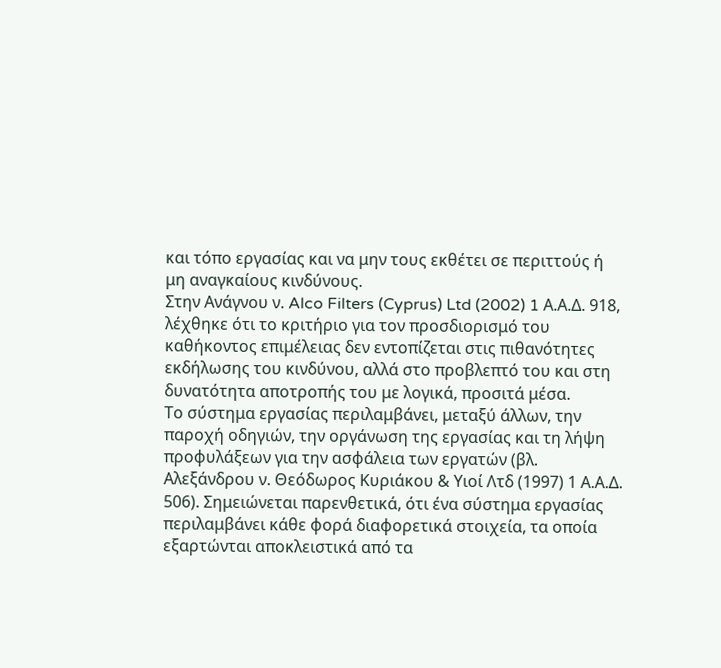και τόπο εργασίας και να μην τους εκθέτει σε περιττούς ή μη αναγκαίους κινδύνους.
Στην Ανάγνου ν. Alco Filters (Cyprus) Ltd (2002) 1 Α.Α.Δ. 918, λέχθηκε ότι το κριτήριο για τον προσδιορισμό του καθήκοντος επιμέλειας δεν εντοπίζεται στις πιθανότητες εκδήλωσης του κινδύνου, αλλά στο προβλεπτό του και στη δυνατότητα αποτροπής του με λογικά, προσιτά μέσα.
Το σύστημα εργασίας περιλαμβάνει, μεταξύ άλλων, την παροχή οδηγιών, την οργάνωση της εργασίας και τη λήψη προφυλάξεων για την ασφάλεια των εργατών (βλ. Αλεξάνδρου ν. Θεόδωρος Κυριάκου & Υιοί Λτδ (1997) 1 Α.Α.Δ. 506). Σημειώνεται παρενθετικά, ότι ένα σύστημα εργασίας περιλαμβάνει κάθε φορά διαφορετικά στοιχεία, τα οποία εξαρτώνται αποκλειστικά από τα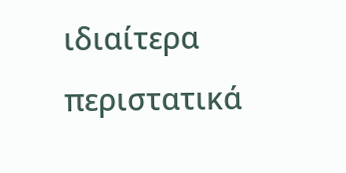ιδιαίτερα περιστατικά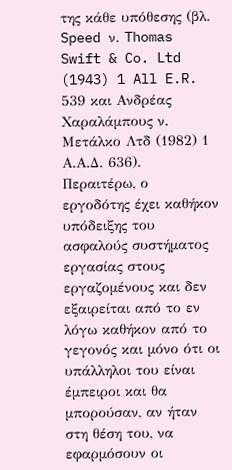της κάθε υπόθεσης (βλ. Speed ν. Thomas Swift & Co. Ltd (1943) 1 All E.R. 539 και Ανδρέας Χαραλάμπους ν. Μετάλκο Λτδ (1982) 1 Α.Α.Δ. 636).
Περαιτέρω, ο εργοδότης έχει καθήκον υπόδειξης του ασφαλούς συστήματος εργασίας στους εργαζομένους και δεν εξαιρείται από το εν λόγω καθήκον από το γεγονός και μόνο ότι οι υπάλληλοι του είναι έμπειροι και θα μπορούσαν, αν ήταν στη θέση του, να εφαρμόσουν οι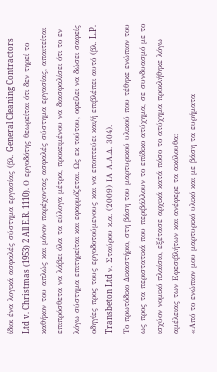ίδιοι ένα λογικά ασφαλές σύστημα εργασίας (βλ. General Cleaning Contractors Ltd v. Christmas (1953) 2 All E.R. 1110). Ο εργοδότης θεωρείται ότι δεν τηρεί το καθήκον του απλώς και μόνον παρέχοντας ασφαλές σύστημα εργασίας, απαιτείται επιπρόσθετα να λάβει όλα τα εύλογα μέτρα, προκειμένου να διασφαλίσει ότι το εν λόγω σύστημα επιτηρείται και εφαρμόζεται. Ως εκ τούτου, οφείλει να δώσει σαφείς οδηγίες προς τους εργοδοτούμενους και να εποπτεύει και/ή επιβλέπει αυτό (βλ. L.P. Transbeton Ltd ν. Σταύρου κ.α. (2009) ΙΑ Α.Α.Δ. 304).
Το πρωτόδικο Δικαστήριο, στη βάση του μαρτυρικού υλικού που τέθηκε ενώπιον του ως προς τα περιστατικά που περιβάλλουν το επίδικο ατύχημα, σε συνδυασμό με το ισχύον νομικό πλαίσιο, εξέτασε αρχικά κατά πόσο το ατύχημα προκλήθηκε λόγω αμέλειας των Εφεσιβλήτων και ανέφερε τα ακόλουθα:
«Από το ενώπιον μου μαρτυρικό υλικό και με βάση τα ευρήματα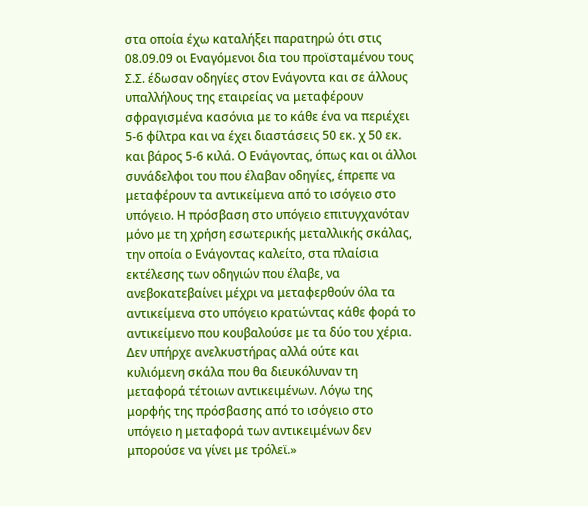στα οποία έχω καταλήξει παρατηρώ ότι στις 08.09.09 οι Εναγόμενοι δια του προϊσταμένου τους Σ.Σ. έδωσαν οδηγίες στον Ενάγοντα και σε άλλους υπαλλήλους της εταιρείας να μεταφέρουν σφραγισμένα κασόνια με το κάθε ένα να περιέχει 5-6 φίλτρα και να έχει διαστάσεις 50 εκ. χ 50 εκ. και βάρος 5-6 κιλά. Ο Ενάγοντας, όπως και οι άλλοι συνάδελφοι του που έλαβαν οδηγίες, έπρεπε να μεταφέρουν τα αντικείμενα από το ισόγειο στο υπόγειο. Η πρόσβαση στο υπόγειο επιτυγχανόταν μόνο με τη χρήση εσωτερικής μεταλλικής σκάλας, την οποία ο Ενάγοντας καλείτο, στα πλαίσια εκτέλεσης των οδηγιών που έλαβε, να ανεβοκατεβαίνει μέχρι να μεταφερθούν όλα τα αντικείμενα στο υπόγειο κρατώντας κάθε φορά το αντικείμενο που κουβαλούσε με τα δύο του χέρια. Δεν υπήρχε ανελκυστήρας αλλά ούτε και κυλιόμενη σκάλα που θα διευκόλυναν τη μεταφορά τέτοιων αντικειμένων. Λόγω της μορφής της πρόσβασης από το ισόγειο στο υπόγειο η μεταφορά των αντικειμένων δεν μπορούσε να γίνει με τρόλεϊ.»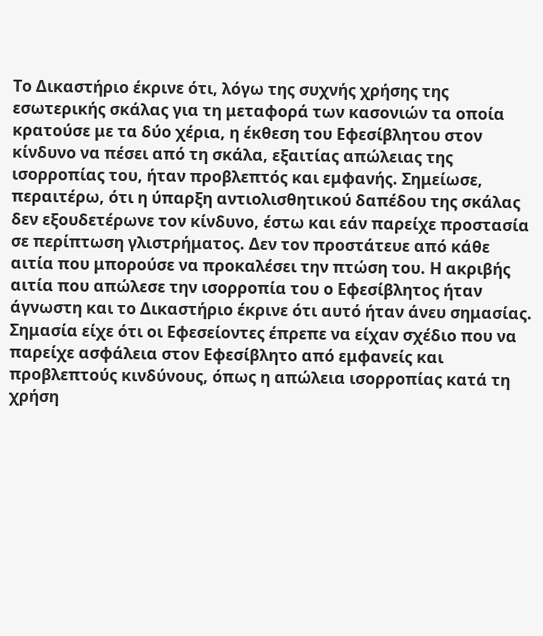Το Δικαστήριο έκρινε ότι, λόγω της συχνής χρήσης της εσωτερικής σκάλας για τη μεταφορά των κασονιών τα οποία κρατούσε με τα δύο χέρια, η έκθεση του Εφεσίβλητου στον κίνδυνο να πέσει από τη σκάλα, εξαιτίας απώλειας της ισορροπίας του, ήταν προβλεπτός και εμφανής. Σημείωσε, περαιτέρω, ότι η ύπαρξη αντιολισθητικού δαπέδου της σκάλας δεν εξουδετέρωνε τον κίνδυνο, έστω και εάν παρείχε προστασία σε περίπτωση γλιστρήματος. Δεν τον προστάτευε από κάθε αιτία που μπορούσε να προκαλέσει την πτώση του. Η ακριβής αιτία που απώλεσε την ισορροπία του ο Εφεσίβλητος ήταν άγνωστη και το Δικαστήριο έκρινε ότι αυτό ήταν άνευ σημασίας. Σημασία είχε ότι οι Εφεσείοντες έπρεπε να είχαν σχέδιο που να παρείχε ασφάλεια στον Εφεσίβλητο από εμφανείς και προβλεπτούς κινδύνους, όπως η απώλεια ισορροπίας κατά τη χρήση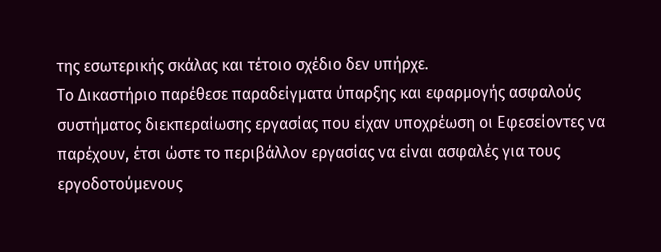της εσωτερικής σκάλας και τέτοιο σχέδιο δεν υπήρχε.
Το Δικαστήριο παρέθεσε παραδείγματα ύπαρξης και εφαρμογής ασφαλούς συστήματος διεκπεραίωσης εργασίας που είχαν υποχρέωση οι Εφεσείοντες να παρέχουν, έτσι ώστε το περιβάλλον εργασίας να είναι ασφαλές για τους εργοδοτούμενους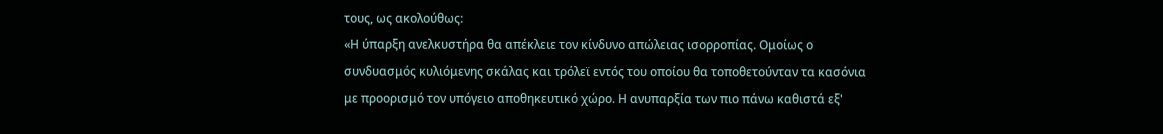τους, ως ακολούθως:
«Η ύπαρξη ανελκυστήρα θα απέκλειε τον κίνδυνο απώλειας ισορροπίας. Ομοίως ο συνδυασμός κυλιόμενης σκάλας και τρόλεϊ εντός του οποίου θα τοποθετούνταν τα κασόνια με προορισμό τον υπόγειο αποθηκευτικό χώρο. Η ανυπαρξία των πιο πάνω καθιστά εξ'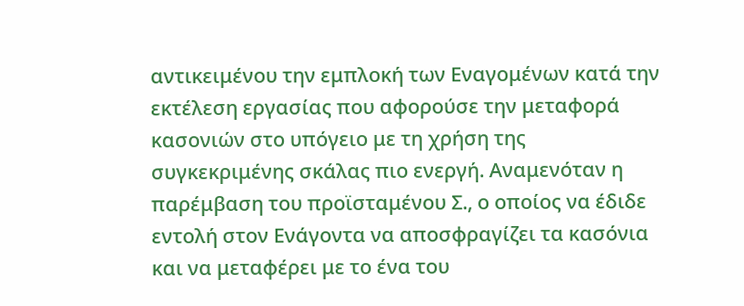αντικειμένου την εμπλοκή των Εναγομένων κατά την εκτέλεση εργασίας που αφορούσε την μεταφορά κασονιών στο υπόγειο με τη χρήση της συγκεκριμένης σκάλας πιο ενεργή. Αναμενόταν η παρέμβαση του προϊσταμένου Σ., ο οποίος να έδιδε εντολή στον Ενάγοντα να αποσφραγίζει τα κασόνια και να μεταφέρει με το ένα του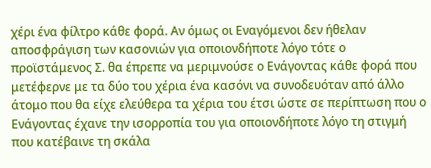χέρι ένα φίλτρο κάθε φορά. Αν όμως οι Εναγόμενοι δεν ήθελαν αποσφράγιση των κασονιών για οποιονδήποτε λόγο τότε ο προϊστάμενος Σ. θα έπρεπε να μεριμνούσε ο Ενάγοντας κάθε φορά που μετέφερνε με τα δύο του χέρια ένα κασόνι να συνοδευόταν από άλλο άτομο που θα είχε ελεύθερα τα χέρια του έτσι ώστε σε περίπτωση που ο Ενάγοντας έχανε την ισορροπία του για οποιονδήποτε λόγο τη στιγμή που κατέβαινε τη σκάλα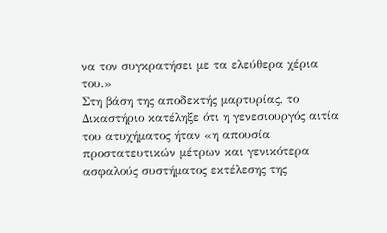να τον συγκρατήσει με τα ελεύθερα χέρια του.»
Στη βάση της αποδεκτής μαρτυρίας, το Δικαστήριο κατέληξε ότι η γενεσιουργός αιτία του ατυχήματος ήταν «η απουσία προστατευτικών μέτρων και γενικότερα ασφαλούς συστήματος εκτέλεσης της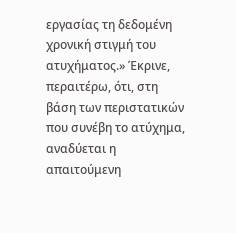εργασίας τη δεδομένη χρονική στιγμή του ατυχήματος.» Έκρινε, περαιτέρω, ότι, στη βάση των περιστατικών που συνέβη το ατύχημα, αναδύεται η απαιτούμενη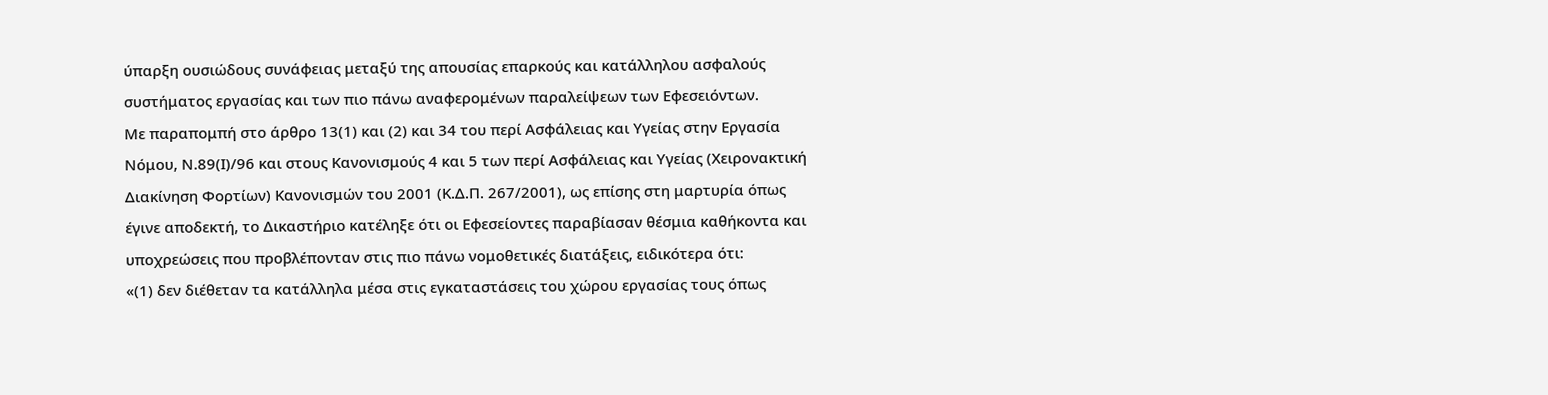ύπαρξη ουσιώδους συνάφειας μεταξύ της απουσίας επαρκούς και κατάλληλου ασφαλούς συστήματος εργασίας και των πιο πάνω αναφερομένων παραλείψεων των Εφεσειόντων.
Με παραπομπή στο άρθρο 13(1) και (2) και 34 του περί Ασφάλειας και Υγείας στην Εργασία Νόμου, Ν.89(Ι)/96 και στους Κανονισμούς 4 και 5 των περί Ασφάλειας και Υγείας (Χειρονακτική Διακίνηση Φορτίων) Κανονισμών του 2001 (Κ.Δ.Π. 267/2001), ως επίσης στη μαρτυρία όπως έγινε αποδεκτή, το Δικαστήριο κατέληξε ότι οι Εφεσείοντες παραβίασαν θέσμια καθήκοντα και υποχρεώσεις που προβλέπονταν στις πιο πάνω νομοθετικές διατάξεις, ειδικότερα ότι:
«(1) δεν διέθεταν τα κατάλληλα μέσα στις εγκαταστάσεις του χώρου εργασίας τους όπως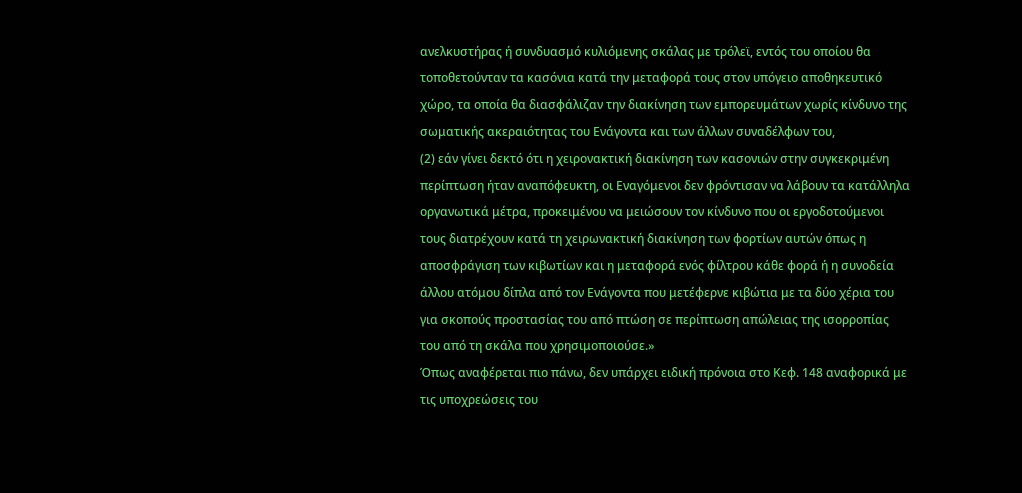ανελκυστήρας ή συνδυασμό κυλιόμενης σκάλας με τρόλεϊ, εντός του οποίου θα τοποθετούνταν τα κασόνια κατά την μεταφορά τους στον υπόγειο αποθηκευτικό χώρο, τα οποία θα διασφάλιζαν την διακίνηση των εμπορευμάτων χωρίς κίνδυνο της σωματικής ακεραιότητας του Ενάγοντα και των άλλων συναδέλφων του,
(2) εάν γίνει δεκτό ότι η χειρονακτική διακίνηση των κασονιών στην συγκεκριμένη περίπτωση ήταν αναπόφευκτη, οι Εναγόμενοι δεν φρόντισαν να λάβουν τα κατάλληλα οργανωτικά μέτρα, προκειμένου να μειώσουν τον κίνδυνο που οι εργοδοτούμενοι τους διατρέχουν κατά τη χειρωνακτική διακίνηση των φορτίων αυτών όπως η αποσφράγιση των κιβωτίων και η μεταφορά ενός φίλτρου κάθε φορά ή η συνοδεία άλλου ατόμου δίπλα από τον Ενάγοντα που μετέφερνε κιβώτια με τα δύο χέρια του για σκοπούς προστασίας του από πτώση σε περίπτωση απώλειας της ισορροπίας του από τη σκάλα που χρησιμοποιούσε.»
Όπως αναφέρεται πιο πάνω, δεν υπάρχει ειδική πρόνοια στο Κεφ. 148 αναφορικά με τις υποχρεώσεις του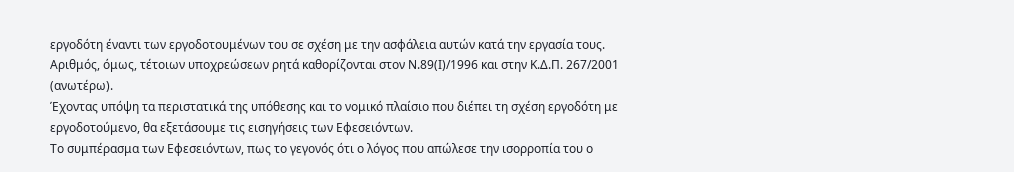εργοδότη έναντι των εργοδοτουμένων του σε σχέση με την ασφάλεια αυτών κατά την εργασία τους. Αριθμός, όμως, τέτοιων υποχρεώσεων ρητά καθορίζονται στον Ν.89(Ι)/1996 και στην Κ.Δ.Π. 267/2001 (ανωτέρω).
Έχοντας υπόψη τα περιστατικά της υπόθεσης και το νομικό πλαίσιο που διέπει τη σχέση εργοδότη με εργοδοτούμενο, θα εξετάσουμε τις εισηγήσεις των Εφεσειόντων.
Το συμπέρασμα των Εφεσειόντων, πως το γεγονός ότι ο λόγος που απώλεσε την ισορροπία του ο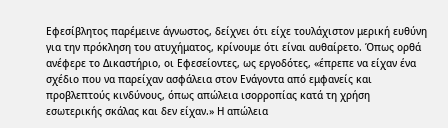Εφεσίβλητος παρέμεινε άγνωστος, δείχνει ότι είχε τουλάχιστον μερική ευθύνη για την πρόκληση του ατυχήματος, κρίνουμε ότι είναι αυθαίρετο. Όπως ορθά ανέφερε το Δικαστήριο, οι Εφεσείοντες, ως εργοδότες, «έπρεπε να είχαν ένα σχέδιο που να παρείχαν ασφάλεια στον Ενάγοντα από εμφανείς και προβλεπτούς κινδύνους, όπως απώλεια ισορροπίας κατά τη χρήση εσωτερικής σκάλας και δεν είχαν.» Η απώλεια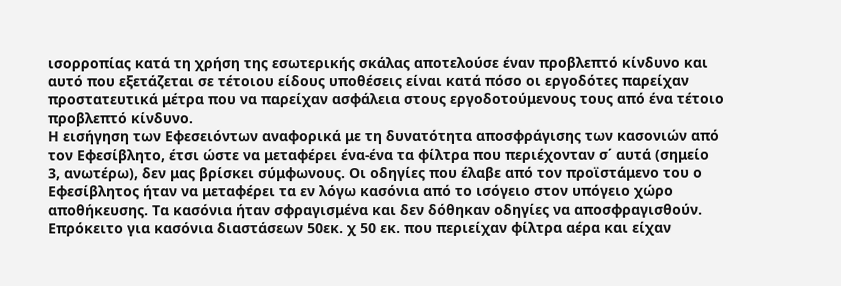ισορροπίας κατά τη χρήση της εσωτερικής σκάλας αποτελούσε έναν προβλεπτό κίνδυνο και αυτό που εξετάζεται σε τέτοιου είδους υποθέσεις είναι κατά πόσο οι εργοδότες παρείχαν προστατευτικά μέτρα που να παρείχαν ασφάλεια στους εργοδοτούμενους τους από ένα τέτοιο προβλεπτό κίνδυνο.
Η εισήγηση των Εφεσειόντων αναφορικά με τη δυνατότητα αποσφράγισης των κασονιών από τον Εφεσίβλητο, έτσι ώστε να μεταφέρει ένα-ένα τα φίλτρα που περιέχονταν σ΄ αυτά (σημείο 3, ανωτέρω), δεν μας βρίσκει σύμφωνους. Οι οδηγίες που έλαβε από τον προϊστάμενο του ο Εφεσίβλητος ήταν να μεταφέρει τα εν λόγω κασόνια από το ισόγειο στον υπόγειο χώρο αποθήκευσης. Τα κασόνια ήταν σφραγισμένα και δεν δόθηκαν οδηγίες να αποσφραγισθούν. Επρόκειτο για κασόνια διαστάσεων 50εκ. χ 50 εκ. που περιείχαν φίλτρα αέρα και είχαν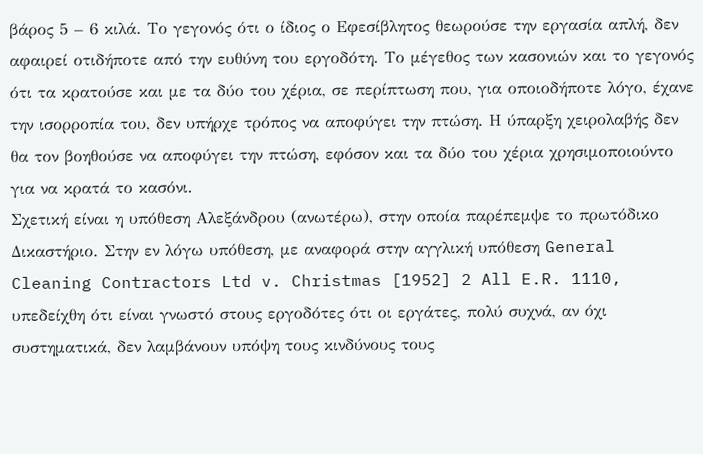βάρος 5 – 6 κιλά. Το γεγονός ότι ο ίδιος ο Εφεσίβλητος θεωρούσε την εργασία απλή, δεν αφαιρεί οτιδήποτε από την ευθύνη του εργοδότη. Το μέγεθος των κασονιών και το γεγονός ότι τα κρατούσε και με τα δύο του χέρια, σε περίπτωση που, για οποιοδήποτε λόγο, έχανε την ισορροπία του, δεν υπήρχε τρόπος να αποφύγει την πτώση. Η ύπαρξη χειρολαβής δεν θα τον βοηθούσε να αποφύγει την πτώση, εφόσον και τα δύο του χέρια χρησιμοποιούντο για να κρατά το κασόνι.
Σχετική είναι η υπόθεση Αλεξάνδρου (ανωτέρω), στην οποία παρέπεμψε το πρωτόδικο Δικαστήριο. Στην εν λόγω υπόθεση, με αναφορά στην αγγλική υπόθεση General Cleaning Contractors Ltd v. Christmas [1952] 2 All E.R. 1110, υπεδείχθη ότι είναι γνωστό στους εργοδότες ότι οι εργάτες, πολύ συχνά, αν όχι συστηματικά, δεν λαμβάνουν υπόψη τους κινδύνους τους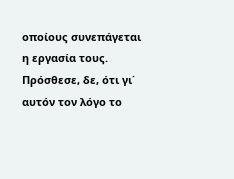οποίους συνεπάγεται η εργασία τους. Πρόσθεσε, δε, ότι γι΄ αυτόν τον λόγο το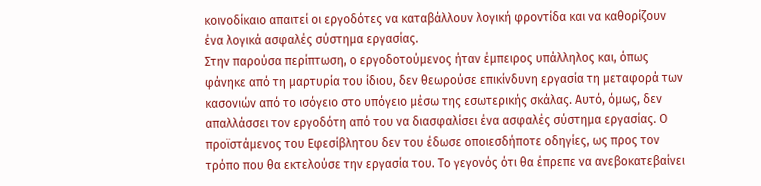κοινοδίκαιο απαιτεί οι εργοδότες να καταβάλλουν λογική φροντίδα και να καθορίζουν ένα λογικά ασφαλές σύστημα εργασίας.
Στην παρούσα περίπτωση, ο εργοδοτούμενος ήταν έμπειρος υπάλληλος και, όπως φάνηκε από τη μαρτυρία του ίδιου, δεν θεωρούσε επικίνδυνη εργασία τη μεταφορά των κασονιών από το ισόγειο στο υπόγειο μέσω της εσωτερικής σκάλας. Αυτό, όμως, δεν απαλλάσσει τον εργοδότη από του να διασφαλίσει ένα ασφαλές σύστημα εργασίας. Ο προϊστάμενος του Εφεσίβλητου δεν του έδωσε οποιεσδήποτε οδηγίες, ως προς τον τρόπο που θα εκτελούσε την εργασία του. Το γεγονός ότι θα έπρεπε να ανεβοκατεβαίνει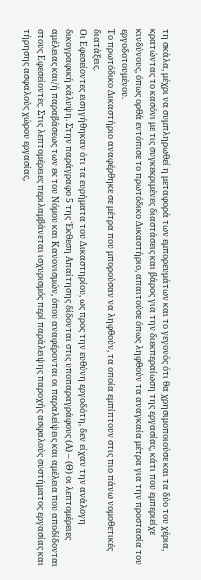τη σκάλα, μέχρι να συμπληρωθεί η μεταφορά των εμπορευμάτων και το γεγονός ότι θα χρησιμοποιούσε και τα δύο του χέρια, κρατώντας το κασόνι με τις συγκεκριμένες διαστάσεις και βάρος για την διεκπεραίωση της εργασίας, κάτι που εμπεριείχε κινδύνους, όπως ορθά εντόπισε το πρωτόδικο Δικαστήριο, απαιτούσε όπως ληφθούν τα αναγκαία μέτρα για την προστασία του εργοδοτουμένου.
Το πρωτόδικο Δικαστήριο αναφέρθηκε σε μέτρα που μπορούσαν να ληφθούν, τα οποία εμπίπτουν στις πιο πάνω νομοθετικές διατάξεις.
Οι Εφεσείοντες εισηγήθηκαν ότι τα ευρήματα του Δικαστηρίου, ως προς την ευθύνη εργοδότη, δεν είχαν την ανάλογη δικογραφική κάλυψη. Στην παράγραφο 5 της Έκθεση Απαίτησης δίδονται στις υποπαραγράφους (Α) – (Θ) οι λεπτομέρειες αμέλειας και/ή παραβάσεως των εκ του Νόμου και Κανονισμών, όπου αναφέρονται οι παραλείψεις και αμέλεια που αποδίδονται στους Εφεσείοντες. Στις λεπτομέρειες περιλαμβάνεται ισχυρισμός περί παράλειψης παροχής ασφαλούς συστήματος εργασίας και τήρησης ασφαλούς χώρου εργασίας,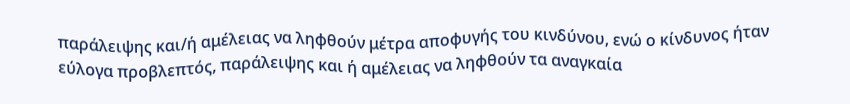παράλειψης και/ή αμέλειας να ληφθούν μέτρα αποφυγής του κινδύνου, ενώ ο κίνδυνος ήταν εύλογα προβλεπτός, παράλειψης και ή αμέλειας να ληφθούν τα αναγκαία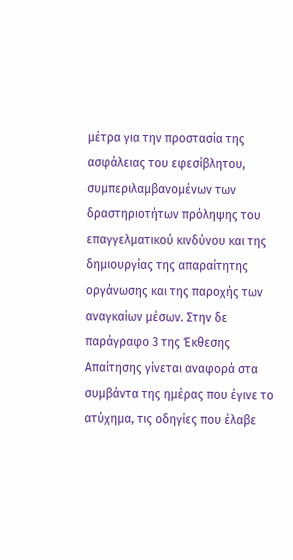μέτρα για την προστασία της ασφάλειας του εφεσίβλητου, συμπεριλαμβανομένων των δραστηριοτήτων πρόληψης του επαγγελματικού κινδύνου και της δημιουργίας της απαραίτητης οργάνωσης και της παροχής των αναγκαίων μέσων. Στην δε παράγραφο 3 της Έκθεσης Απαίτησης γίνεται αναφορά στα συμβάντα της ημέρας που έγινε το ατύχημα, τις οδηγίες που έλαβε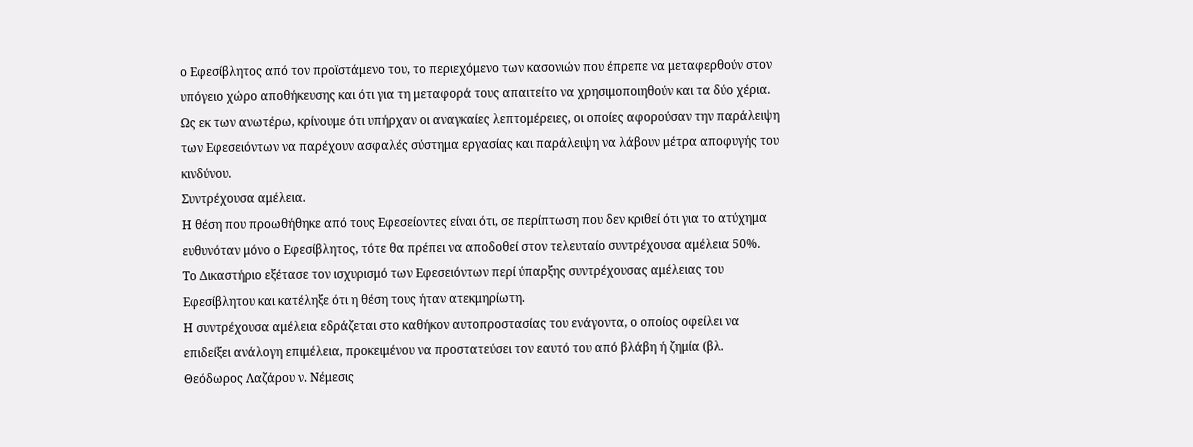ο Εφεσίβλητος από τον προϊστάμενο του, το περιεχόμενο των κασονιών που έπρεπε να μεταφερθούν στον υπόγειο χώρο αποθήκευσης και ότι για τη μεταφορά τους απαιτείτο να χρησιμοποιηθούν και τα δύο χέρια.
Ως εκ των ανωτέρω, κρίνουμε ότι υπήρχαν οι αναγκαίες λεπτομέρειες, οι οποίες αφορούσαν την παράλειψη των Εφεσειόντων να παρέχουν ασφαλές σύστημα εργασίας και παράλειψη να λάβουν μέτρα αποφυγής του κινδύνου.
Συντρέχουσα αμέλεια.
Η θέση που προωθήθηκε από τους Εφεσείοντες είναι ότι, σε περίπτωση που δεν κριθεί ότι για το ατύχημα ευθυνόταν μόνο ο Εφεσίβλητος, τότε θα πρέπει να αποδοθεί στον τελευταίο συντρέχουσα αμέλεια 50%.
Το Δικαστήριο εξέτασε τον ισχυρισμό των Εφεσειόντων περί ύπαρξης συντρέχουσας αμέλειας του Εφεσίβλητου και κατέληξε ότι η θέση τους ήταν ατεκμηρίωτη.
Η συντρέχουσα αμέλεια εδράζεται στο καθήκον αυτοπροστασίας του ενάγοντα, ο οποίος οφείλει να επιδείξει ανάλογη επιμέλεια, προκειμένου να προστατεύσει τον εαυτό του από βλάβη ή ζημία (βλ. Θεόδωρος Λαζάρου ν. Νέμεσις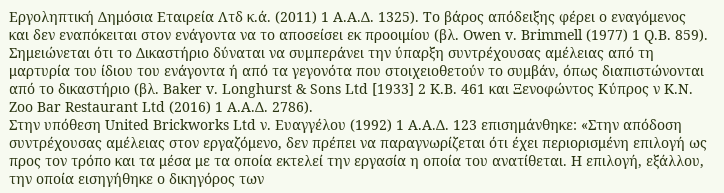Εργοληπτική Δημόσια Εταιρεία Λτδ κ.ά. (2011) 1 Α.Α.Δ. 1325). Το βάρος απόδειξης φέρει ο εναγόμενος και δεν εναπόκειται στον ενάγοντα να το αποσείσει εκ προοιμίου (βλ. Owen v. Brimmell (1977) 1 Q.B. 859).
Σημειώνεται ότι το Δικαστήριο δύναται να συμπεράνει την ύπαρξη συντρέχουσας αμέλειας από τη μαρτυρία του ίδιου του ενάγοντα ή από τα γεγονότα που στοιχειοθετούν το συμβάν, όπως διαπιστώνονται από το δικαστήριο (βλ. Baker v. Longhurst & Sons Ltd [1933] 2 K.B. 461 και Ξενοφώντος Κύπρος ν K.N. Zoo Bar Restaurant Ltd (2016) 1 Α.Α.Δ. 2786).
Στην υπόθεση United Brickworks Ltd ν. Ευαγγέλου (1992) 1 Α.Α.Δ. 123 επισημάνθηκε: «Στην απόδοση συντρέχουσας αμέλειας στον εργαζόμενο, δεν πρέπει να παραγνωρίζεται ότι έχει περιορισμένη επιλογή ως προς τον τρόπο και τα μέσα με τα οποία εκτελεί την εργασία η οποία του ανατίθεται. Η επιλογή, εξάλλου, την οποία εισηγήθηκε ο δικηγόρος των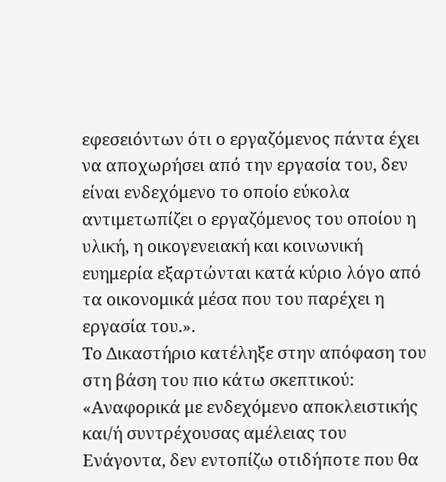εφεσειόντων ότι ο εργαζόμενος πάντα έχει να αποχωρήσει από την εργασία του, δεν είναι ενδεχόμενο το οποίο εύκολα αντιμετωπίζει ο εργαζόμενος του οποίου η υλική, η οικογενειακή και κοινωνική ευημερία εξαρτώνται κατά κύριο λόγο από τα οικονομικά μέσα που του παρέχει η εργασία του.».
Το Δικαστήριο κατέληξε στην απόφαση του στη βάση του πιο κάτω σκεπτικού:
«Αναφορικά με ενδεχόμενο αποκλειστικής και/ή συντρέχουσας αμέλειας του Ενάγοντα, δεν εντοπίζω οτιδήποτε που θα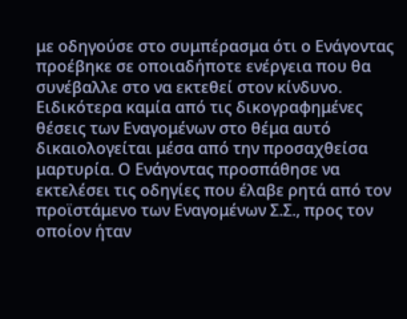με οδηγούσε στο συμπέρασμα ότι ο Ενάγοντας προέβηκε σε οποιαδήποτε ενέργεια που θα συνέβαλλε στο να εκτεθεί στον κίνδυνο. Ειδικότερα καμία από τις δικογραφημένες θέσεις των Εναγομένων στο θέμα αυτό δικαιολογείται μέσα από την προσαχθείσα μαρτυρία. Ο Ενάγοντας προσπάθησε να εκτελέσει τις οδηγίες που έλαβε ρητά από τον προϊστάμενο των Εναγομένων Σ.Σ., προς τον οποίον ήταν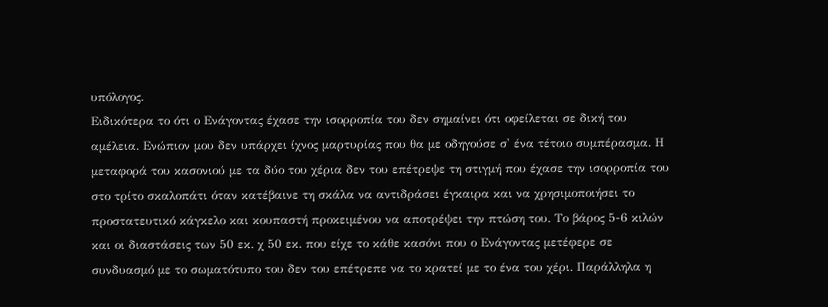υπόλογος.
Ειδικότερα το ότι ο Ενάγοντας έχασε την ισορροπία του δεν σημαίνει ότι οφείλεται σε δική του αμέλεια. Ενώπιον μου δεν υπάρχει ίχνος μαρτυρίας που θα με οδηγούσε σ' ένα τέτοιο συμπέρασμα. Η μεταφορά του κασονιού με τα δύο του χέρια δεν του επέτρεψε τη στιγμή που έχασε την ισορροπία του στο τρίτο σκαλοπάτι όταν κατέβαινε τη σκάλα να αντιδράσει έγκαιρα και να χρησιμοποιήσει το προστατευτικό κάγκελο και κουπαστή προκειμένου να αποτρέψει την πτώση του. Το βάρος 5-6 κιλών και οι διαστάσεις των 50 εκ. χ 50 εκ. που είχε το κάθε κασόνι που ο Ενάγοντας μετέφερε σε συνδυασμό με το σωματότυπο του δεν του επέτρεπε να το κρατεί με το ένα του χέρι. Παράλληλα η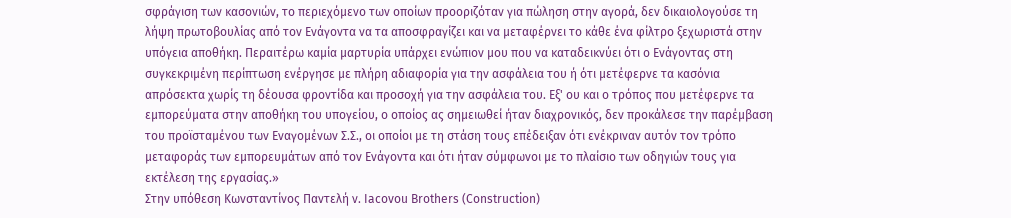σφράγιση των κασονιών, το περιεχόμενο των οποίων προοριζόταν για πώληση στην αγορά, δεν δικαιολογούσε τη λήψη πρωτοβουλίας από τον Ενάγοντα να τα αποσφραγίζει και να μεταφέρνει το κάθε ένα φίλτρο ξεχωριστά στην υπόγεια αποθήκη. Περαιτέρω καμία μαρτυρία υπάρχει ενώπιον μου που να καταδεικνύει ότι ο Ενάγοντας στη συγκεκριμένη περίπτωση ενέργησε με πλήρη αδιαφορία για την ασφάλεια του ή ότι μετέφερνε τα κασόνια απρόσεκτα χωρίς τη δέουσα φροντίδα και προσοχή για την ασφάλεια του. Εξ' ου και ο τρόπος που μετέφερνε τα εμπορεύματα στην αποθήκη του υπογείου, ο οποίος ας σημειωθεί ήταν διαχρονικός, δεν προκάλεσε την παρέμβαση του προϊσταμένου των Εναγομένων Σ.Σ., οι οποίοι με τη στάση τους επέδειξαν ότι ενέκριναν αυτόν τον τρόπο μεταφοράς των εμπορευμάτων από τον Ενάγοντα και ότι ήταν σύμφωνοι με το πλαίσιο των οδηγιών τους για εκτέλεση της εργασίας.»
Στην υπόθεση Κωνσταντίνος Παντελή ν. Iacovou Brothers (Construction)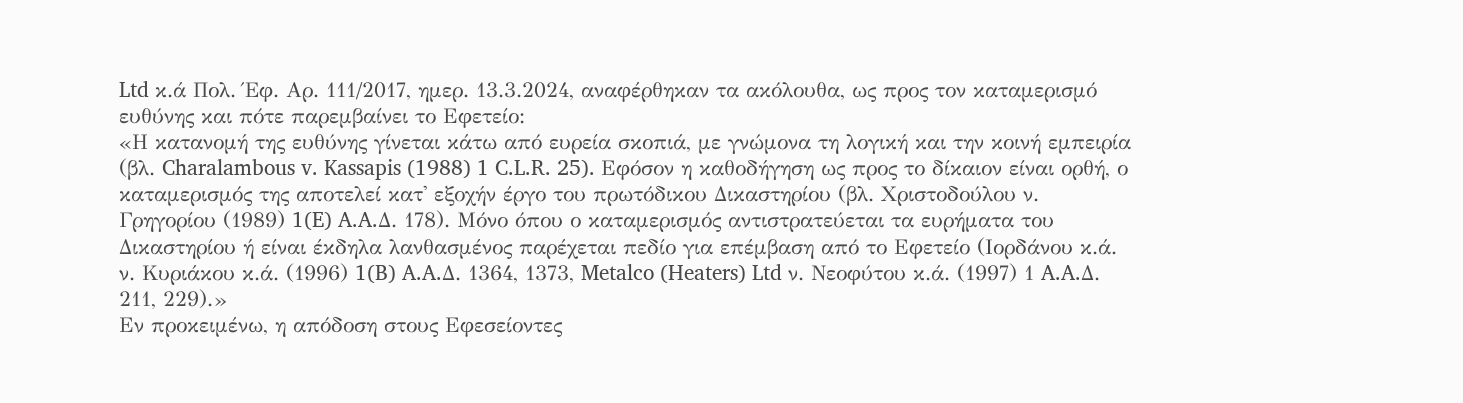Ltd κ.ά Πολ. Έφ. Αρ. 111/2017, ημερ. 13.3.2024, αναφέρθηκαν τα ακόλουθα, ως προς τον καταμερισμό ευθύνης και πότε παρεμβαίνει το Εφετείο:
«Η κατανομή της ευθύνης γίνεται κάτω από ευρεία σκοπιά, με γνώμονα τη λογική και την κοινή εμπειρία (βλ. Charalambous v. Kassapis (1988) 1 C.L.R. 25). Εφόσον η καθοδήγηση ως προς το δίκαιον είναι ορθή, ο καταμερισμός της αποτελεί κατ' εξοχήν έργο του πρωτόδικου Δικαστηρίου (βλ. Χριστοδούλου ν. Γρηγορίου (1989) 1(E) A.A.Δ. 178). Μόνο όπου ο καταμερισμός αντιστρατεύεται τα ευρήματα του Δικαστηρίου ή είναι έκδηλα λανθασμένος παρέχεται πεδίο για επέμβαση από το Εφετείο (Ιορδάνου κ.ά. ν. Κυριάκου κ.ά. (1996) 1(B) A.A.Δ. 1364, 1373, Metalco (Heaters) Ltd ν. Νεοφύτου κ.ά. (1997) 1 A.A.Δ. 211, 229).»
Εν προκειμένω, η απόδοση στους Εφεσείοντες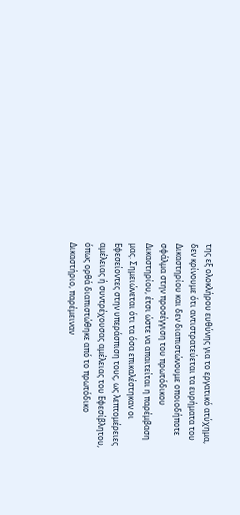της εξ ολοκλήρου ευθύνης για το εργατικό ατύχημα, δεν κρίνουμε ότι αντιστρατεύεται τα ευρήματα του Δικαστηρίου και δεν διαπιστώνουμε οποιοδήποτε σφάλμα στην προσέγγιση του πρωτόδικου Δικαστηρίου, έτσι ώστε να απαιτείται η παρέμβαση μας. Σημειώνεται ότι τα όσα επικαλέστηκαν οι Εφεσείοντες στην υπεράσπιση τους, ως λεπτομέρειες αμέλειας ή συντρέχουσας αμέλειας του Εφεσίβλητου, όπως ορθά διαπιστώθηκε από το πρωτόδικο Δικαστήριο, παρέμειναν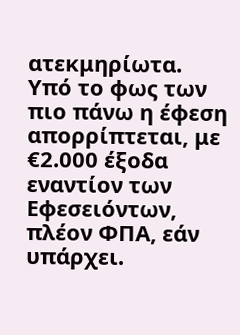ατεκμηρίωτα.
Υπό το φως των πιο πάνω η έφεση απορρίπτεται, με €2.000 έξοδα εναντίον των Εφεσειόντων, πλέον ΦΠΑ, εάν υπάρχει.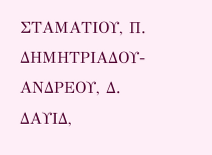ΣΤΑΜΑΤΙΟΥ, Π.
ΔΗΜΗΤΡΙΑΔΟΥ-ΑΝΔΡΕΟΥ, Δ.
ΔΑΥΙΔ,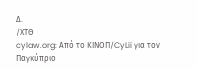Δ.
/ΧΤΘ
cylaw.org: Από το ΚΙΝOΠ/CyLii για τον Παγκύπριο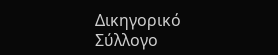Δικηγορικό Σύλλογο